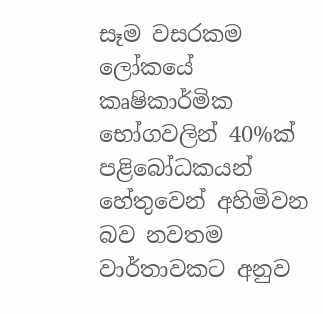සෑම වසරකම ලෝකයේ කෘෂිකාර්මික භෝගවලින් 40%ක් පළිබෝධකයන් හේතුවෙන් අහිමිවන බව නවතම වාර්තාවකට අනුව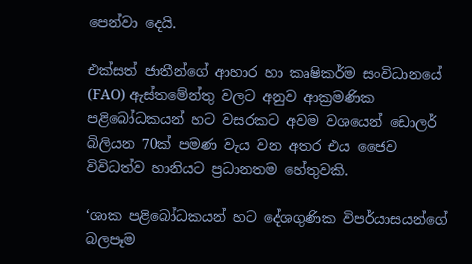පෙන්වා දෙයි.

එක්සත් ජාතීන්ගේ ආහාර හා කෘෂිකර්ම සංවිධානයේ (FAO) ඇස්තමේන්තු වලට අනුව ආක්‍රමණික පළිබෝධකයන් හට වසරකට අවම වශයෙන් ඩොලර් බිලියන 70ක් පමණ වැය වන අතර එය ජෛව විවිධත්ව හානියට ප්‍රධානතම හේතුවකි.

‘ශාක පළිබෝධකයන් හට දේශගුණික විපර්යාසයන්ගේ බලපෑම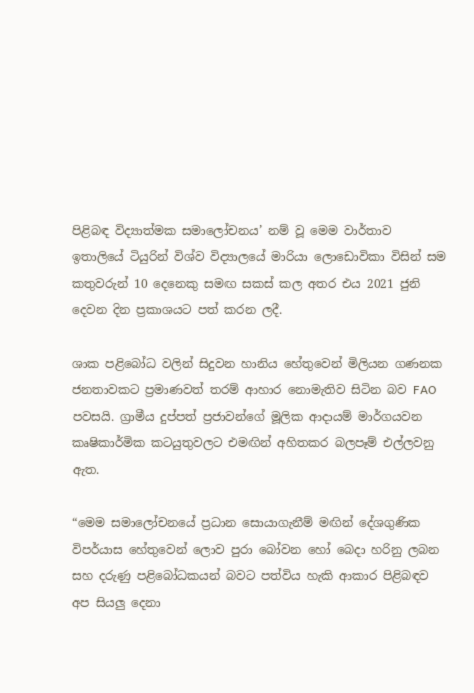පිළිබඳ විද්‍යාත්මක සමාලෝචනය’ නම් වූ මෙම වාර්තාව ඉතාලියේ ටියුරින් විශ්ව විද්‍යාලයේ මාරියා ලොඩොවිකා විසින් සම කතුවරුන් 10 දෙනෙකු සමඟ සකස් කල අතර එය 2021 ජුනි දෙවන දින ප්‍රකාශයට පත් කරන ලදී.

ශාක පළිබෝධ වලින් සිදුවන හානිය හේතුවෙන් මිලියන ගණනක ජනතාවකට ප්‍රමාණවත් තරම් ආහාර නොමැතිව සිටින බව FAO පවසයි. ග්‍රාමීය දුප්පත් ප්‍රජාවන්ගේ මූලික ආදායම් මාර්ගයවන කෘෂිකාර්මික කටයුතුවලට එමඟින් අහිතකර බලපෑම් එල්ලවනු ඇත.

“මෙම සමාලෝචනයේ ප්‍රධාන සොයාගැනීම් මඟින් දේශගුණික විපර්යාස හේතුවෙන් ලොව පුරා බෝවන හෝ බෙදා හරිනු ලබන සහ දරුණු පළිබෝධකයන් බවට පත්විය හැකි ආකාර පිළිබඳව අප සියලු දෙනා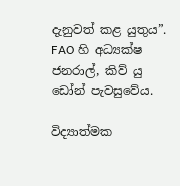දැනුවත් කළ යුතුය”. FAO හි අධ්‍යක්ෂ ජනරාල්, කිව් යු ඩෝන් පැවසුවේය.

විද්‍යාත්මක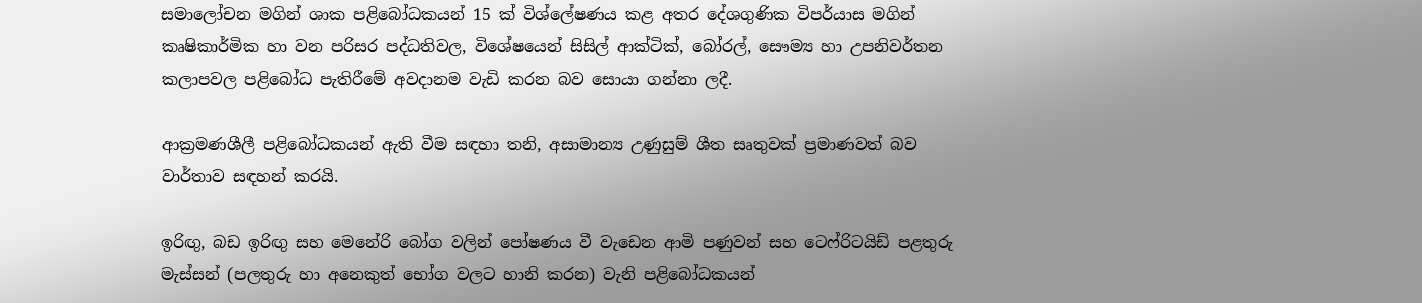සමාලෝචන මගින් ශාක පළිබෝධකයන් 15 ක් විශ්ලේෂණය කළ අතර දේශගුණික විපර්යාස මගින් කෘෂිකාර්මික හා වන පරිසර පද්ධතිවල, විශේෂයෙන් සිසිල් ආක්ටික්, බෝරල්, සෞම්‍ය හා උපනිවර්තන කලාපවල පළිබෝධ පැතිරීමේ අවදානම වැඩි කරන බව සොයා ගන්නා ලදී.

ආක්‍රමණශීලී පළිබෝධකයන් ඇති වීම සඳහා තනි, අසාමාන්‍ය උණුසුම් ශීත සෘතුවක් ප්‍රමාණවත් බව වාර්තාව සඳහන් කරයි.

ඉරිඟු, බඩ ඉරිඟු සහ මෙනේරි බෝග වලින් පෝෂණය වී වැඩෙන ආමි පණුවන් සහ ටෙෆ්රිටයිඩ් පළතුරු මැස්සන් (පලතුරු හා අනෙකුත් භෝග වලට හානි කරන) වැනි පළිබෝධකයන්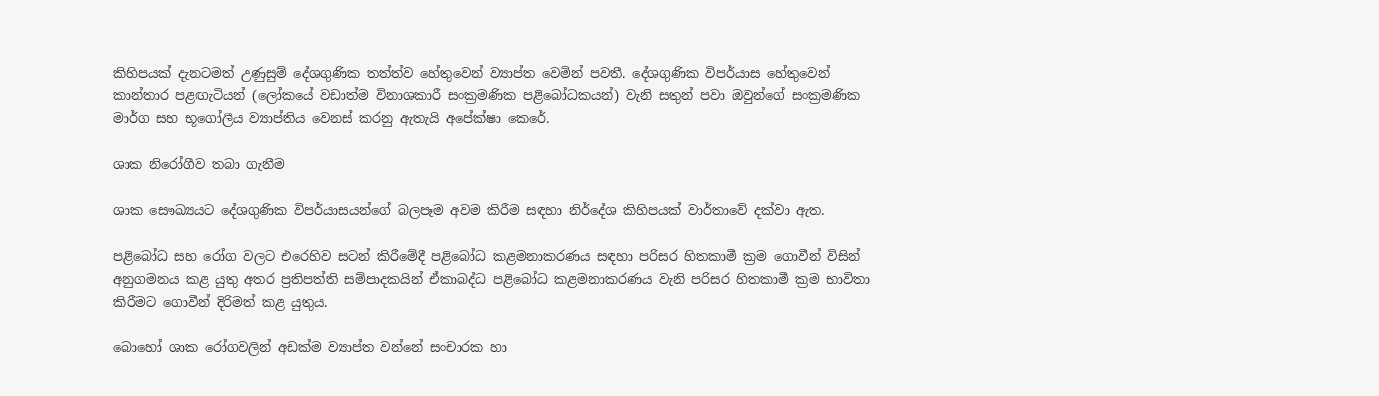කිහිපයක් දැනටමත් උණුසුම් දේශගුණික තත්ත්ව හේතුවෙන් ව්‍යාප්ත වෙමින් පවතී. දේශගුණික විපර්යාස හේතුවෙන් කාන්තාර පළඟැටියන් (ලෝකයේ වඩාත්ම විනාශකාරී සංක්‍රමණික පළිබෝධකයන්) වැනි සතුන් පවා ඔවුන්ගේ සංක්‍රමණික මාර්ග සහ භූගෝලීය ව්‍යාප්තිය වෙනස් කරනු ඇතැයි අපේක්ෂා කෙරේ.

ශාක නිරෝගීව තබා ගැනීම

ශාක සෞඛ්‍යයට දේශගුණික විපර්යාසයන්ගේ බලපෑම අවම කිරීම සඳහා නිර්දේශ කිහිපයක් වාර්තාවේ දක්වා ඇත.

පළිබෝධ සහ රෝග වලට එරෙහිව සටන් කිරීමේදී පළිබෝධ කළමනාකරණය සඳහා පරිසර හිතකාමී ක්‍රම ගොවීන් විසින් අනුගමනය කළ යුතු අතර ප්‍රතිපත්ති සම්පාදකයින් ඒකාබද්ධ පළිබෝධ කළමනාකරණය වැනි පරිසර හිතකාමී ක්‍රම භාවිතා කිරීමට ගොවීන් දිරිමත් කළ යුතුය.

බොහෝ ශාක රෝගවලින් අඩක්ම ව්‍යාප්ත වන්නේ සංචාරක හා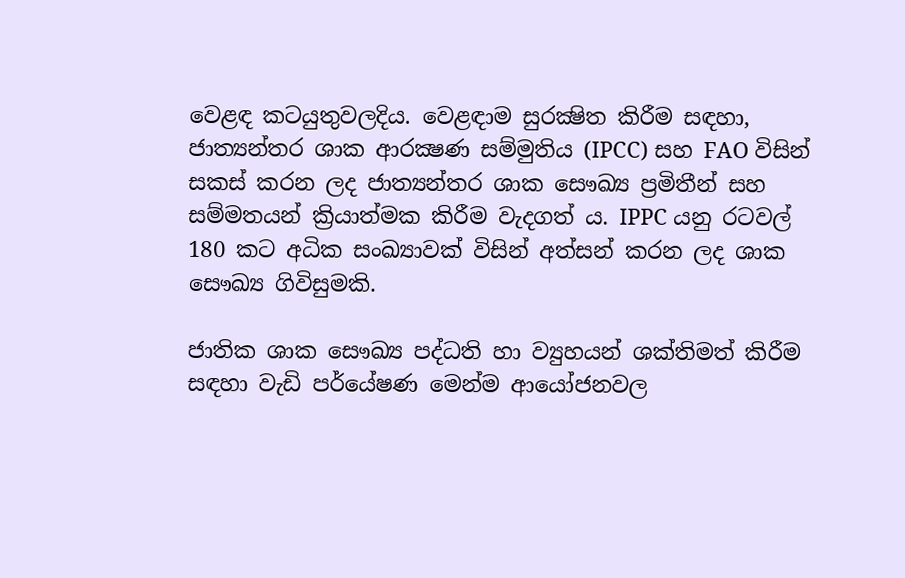වෙළඳ කටයුතුවලදිය. වෙළඳාම සුරක්‍ෂිත කිරීම සඳහා, ජාත්‍යන්තර ශාක ආරක්‍ෂණ සම්මුතිය (IPCC) සහ FAO විසින් සකස් කරන ලද ජාත්‍යන්තර ශාක සෞඛ්‍ය ප්‍රමිතීන් සහ සම්මතයන් ක්‍රියාත්මක කිරීම වැදගත් ය. IPPC යනු රටවල් 180 කට අධික සංඛ්‍යාවක් විසින් අත්සන් කරන ලද ශාක සෞඛ්‍ය ගිවිසුමකි.

ජාතික ශාක සෞඛ්‍ය පද්ධති හා ව්‍යුහයන් ශක්තිමත් කිරීම සඳහා වැඩි පර්යේෂණ මෙන්ම ආයෝජනවල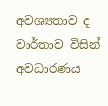අවශ්‍යතාව ද වාර්තාව විසින් අවධාරණය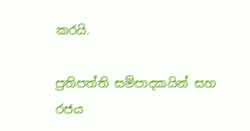කරයි.

ප්‍රතිපත්ති සම්පාදකයින් සහ රජය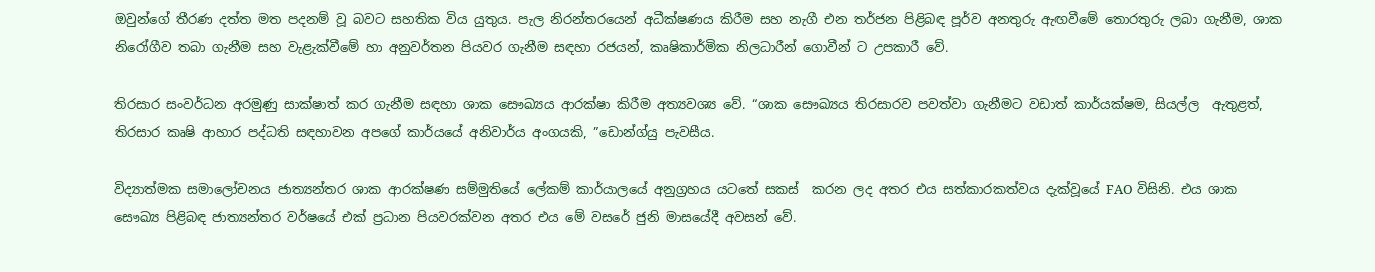ඔවුන්ගේ තීරණ දත්ත මත පදනම් වූ බවට සහතික විය යුතුය. පැල නිරන්තරයෙන් අධීක්ෂණය කිරීම සහ නැගී එන තර්ජන පිළිබඳ පූර්ව අනතුරු ඇඟවීමේ තොරතුරු ලබා ගැනීම, ශාක නිරෝගීව තබා ගැනීම සහ වැළැක්වීමේ හා අනුවර්තන පියවර ගැනීම සඳහා රජයන්, කෘෂිකාර්මික නිලධාරීන් ගොවීන් ට උපකාරී වේ.

තිරසාර සංවර්ධන අරමුණු සාක්ෂාත් කර ගැනීම සඳහා ශාක සෞඛ්‍යය ආරක්ෂා කිරීම අත්‍යවශ්‍ය වේ. “ශාක සෞඛ්‍යය තිරසාරව පවත්වා ගැනීමට වඩාත් කාර්යක්ෂම, සියල්ල  ඇතුළත්, තිරසාර කෘෂි ආහාර පද්ධති සඳහාවන අපගේ කාර්යයේ අනිවාර්ය අංගයකි, ”ඩොන්ග්යු පැවසීය.

විද්‍යාත්මක සමාලෝචනය ජාත්‍යන්තර ශාක ආරක්ෂණ සම්මුතියේ ලේකම් කාර්යාලයේ අනුග්‍රහය යටතේ සකස්  කරන ලද අතර එය සත්කාරකත්වය දැක්වූයේ FAO විසිනි. එය ශාක සෞඛ්‍ය පිළිබඳ ජාත්‍යන්තර වර්ෂයේ එක් ප්‍රධාන පියවරක්වන අතර එය මේ වසරේ ජුනි මාසයේදී අවසන් වේ.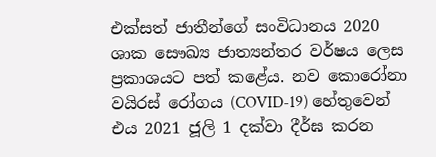එක්සත් ජාතීන්ගේ සංවිධානය 2020 ශාක සෞඛ්‍ය ජාත්‍යන්තර වර්ෂය ලෙස ප්‍රකාශයට පත් කළේය. නව කොරෝනා වයිරස් රෝගය (COVID-19) හේතුවෙන් එය 2021 ජූලි 1 දක්වා දීර්ඝ කරන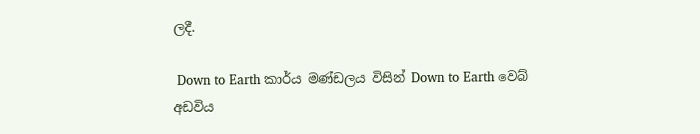ලදී.

 Down to Earth කාර්ය මණ්ඩලය විසින් Down to Earth වෙබ් අඩවිය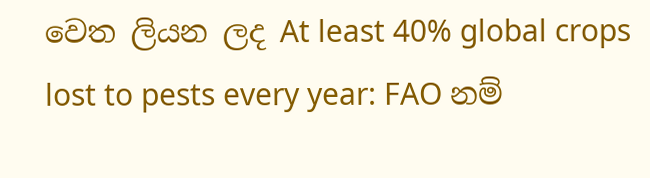වෙත ලියන ලද At least 40% global crops lost to pests every year: FAO නම්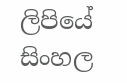ලිපියේ සිංහල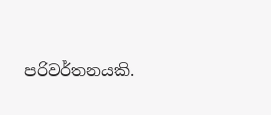පරිවර්තනයකි.